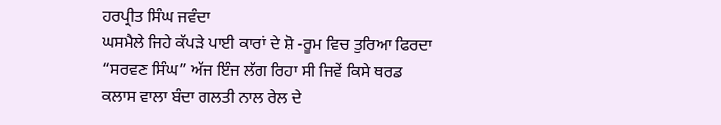ਹਰਪ੍ਰੀਤ ਸਿੰਘ ਜਵੰਦਾ
ਘਸਮੈਲੇ ਜਿਹੇ ਕੱਪੜੇ ਪਾਈ ਕਾਰਾਂ ਦੇ ਸ਼ੋ -ਰੂਮ ਵਿਚ ਤੁਰਿਆ ਫਿਰਦਾ “ਸਰਵਣ ਸਿੰਘ” ਅੱਜ ਇੰਜ ਲੱਗ ਰਿਹਾ ਸੀ ਜਿਵੇਂ ਕਿਸੇ ਥਰਡ ਕਲਾਸ ਵਾਲਾ ਬੰਦਾ ਗਲਤੀ ਨਾਲ ਰੇਲ ਦੇ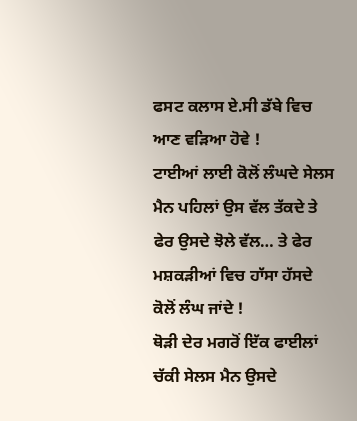ਫਸਟ ਕਲਾਸ ਏ.ਸੀ ਡੱਬੇ ਵਿਚ ਆਣ ਵੜਿਆ ਹੋਵੇ !
ਟਾਈਆਂ ਲਾਈ ਕੋਲੋਂ ਲੰਘਦੇ ਸੇਲਸ ਮੈਨ ਪਹਿਲਾਂ ਉਸ ਵੱਲ ਤੱਕਦੇ ਤੇ ਫੇਰ ਉਸਦੇ ਝੋਲੇ ਵੱਲ… ਤੇ ਫੇਰ ਮਸ਼ਕੜੀਆਂ ਵਿਚ ਹਾੱਸਾ ਹੱਸਦੇ ਕੋਲੋਂ ਲੰਘ ਜਾਂਦੇ !
ਥੋੜੀ ਦੇਰ ਮਗਰੋਂ ਇੱਕ ਫਾਈਲਾਂ ਚੱਕੀ ਸੇਲਸ ਮੈਨ ਉਸਦੇ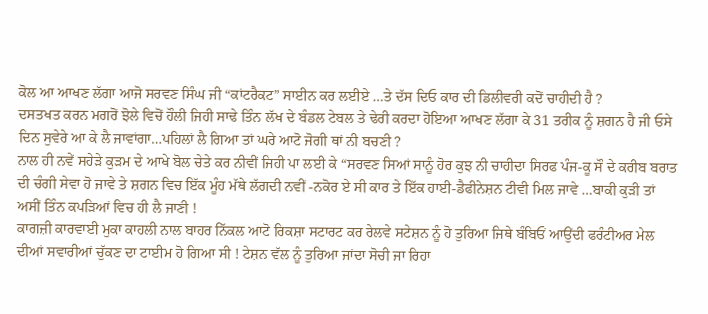ਕੋਲ ਆ ਆਖਣ ਲੱਗਾ ਆਜੋ ਸਰਵਣ ਸਿੰਘ ਜੀ “ਕਾਂਟਰੈਕਟ” ਸਾਈਨ ਕਰ ਲਈਏ …ਤੇ ਦੱਸ ਦਿਓ ਕਾਰ ਦੀ ਡਿਲੀਵਰੀ ਕਦੋਂ ਚਾਹੀਦੀ ਹੈ ?
ਦਸਤਖਤ ਕਰਨ ਮਗਰੋਂ ਝੋਲੇ ਵਿਚੋਂ ਹੌਲੀ ਜਿਹੀ ਸਾਢੇ ਤਿੰਨ ਲੱਖ ਦੇ ਬੰਡਲ ਟੇਬਲ ਤੇ ਢੇਰੀ ਕਰਦਾ ਹੋਇਆ ਆਖਣ ਲੱਗਾ ਕੇ 31 ਤਰੀਕ ਨੂੰ ਸ਼ਗਨ ਹੈ ਜੀ ਓਸੇ ਦਿਨ ਸੁਵੇਰੇ ਆ ਕੇ ਲੈ ਜਾਵਾਂਗਾ…ਪਹਿਲਾਂ ਲੈ ਗਿਆ ਤਾਂ ਘਰੇ ਆਟੋ ਜੋਗੀ ਥਾਂ ਨੀ ਬਚਣੀ ?
ਨਾਲ ਹੀ ਨਵੇਂ ਸਹੇੜੇ ਕੁੜਮ ਦੇ ਆਖੇ ਬੋਲ ਚੇਤੇ ਕਰ ਨੀਵੀਂ ਜਿਹੀ ਪਾ ਲਈ ਕੇ “ਸਰਵਣ ਸਿਆਂ ਸਾਨੂੰ ਹੋਰ ਕੁਝ ਨੀ ਚਾਹੀਦਾ ਸਿਰਫ ਪੰਜ-ਕੂ ਸੌ ਦੇ ਕਰੀਬ ਬਰਾਤ ਦੀ ਚੰਗੀ ਸੇਵਾ ਹੋ ਜਾਵੇ ਤੇ ਸ਼ਗਨ ਵਿਚ ਇੱਕ ਮੂੰਹ ਮੱਥੇ ਲੱਗਦੀ ਨਵੀਂ -ਨਕੋਰ ਏ ਸੀ ਕਾਰ ਤੇ ਇੱਕ ਹਾਈ-ਡੈਫੀਨੇਸ਼ਨ ਟੀਵੀ ਮਿਲ ਜਾਵੇ …ਬਾਕੀ ਕੁੜੀ ਤਾਂ ਅਸੀਂ ਤਿੰਨ ਕਪੜਿਆਂ ਵਿਚ ਹੀ ਲੈ ਜਾਣੀ !
ਕਾਗਜ਼ੀ ਕਾਰਵਾਈ ਮੁਕਾ ਕਾਹਲੀ ਨਾਲ ਬਾਹਰ ਨਿੱਕਲ ਆਟੋ ਰਿਕਸ਼ਾ ਸਟਾਰਟ ਕਰ ਰੇਲਵੇ ਸਟੇਸ਼ਨ ਨੂੰ ਹੋ ਤੁਰਿਆ ਜਿਥੇ ਬੰਬਿਓਂ ਆਉਂਦੀ ਫਰੰਟੀਅਰ ਮੇਲ ਦੀਆਂ ਸਵਾਰੀਆਂ ਚੁੱਕਣ ਦਾ ਟਾਈਮ ਹੋ ਗਿਆ ਸੀ ! ਟੇਸ਼ਨ ਵੱਲ ਨੂੰ ਤੁਰਿਆ ਜਾਂਦਾ ਸੋਚੀ ਜਾ ਰਿਹਾ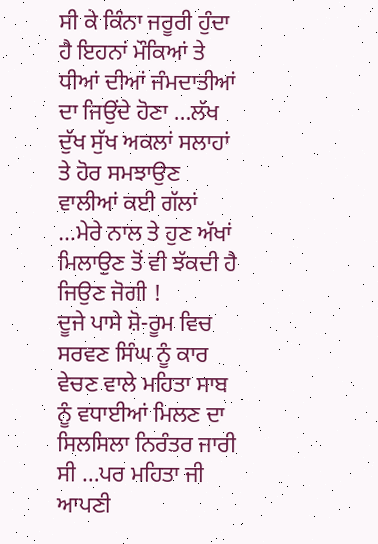ਸੀ ਕੇ ਕਿੰਨਾ ਜਰੂਰੀ ਹੁੰਦਾ ਹੈ ਇਹਨਾਂ ਮੌਕਿਆਂ ਤੇ ਧੀਆਂ ਦੀਆਂ ਜੰਮਦਾਤੀਆਂ ਦਾ ਜਿਉਂਦੇ ਹੋਣਾ …ਲੱਖ ਦੁੱਖ ਸੁੱਖ ਅਕਲਾਂ ਸਲਾਹਾਂ ਤੇ ਹੋਰ ਸਮਝਾਉਣ ਵਾਲੀਆਂ ਕਈ ਗੱਲਾਂ …ਮੇਰੇ ਨਾਲ ਤੇ ਹੁਣ ਅੱਖਾਂ ਮਿਲਾਉਣ ਤੋਂ ਵੀ ਝੱਕਦੀ ਹੈ ਜਿਉਣ ਜੋਗੀ !
ਦੂਜੇ ਪਾਸੇ ਸ਼ੋ-ਰੂਮ ਵਿਚ ਸਰਵਣ ਸਿੰਘ ਨੂੰ ਕਾਰ ਵੇਚਣ ਵਾਲੇ ਮਹਿਤਾ ਸਾਬ ਨੂੰ ਵਧਾਈਆਂ ਮਿਲਣ ਦਾ ਸਿਲਸਿਲਾ ਨਿਰੰਤਰ ਜਾਰੀ ਸੀ …ਪਰ ਮਹਿਤਾ ਜੀ ਆਪਣੀ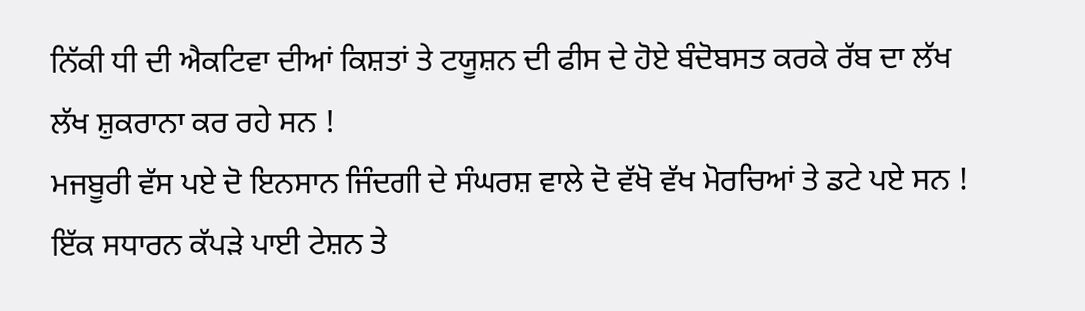ਨਿੱਕੀ ਧੀ ਦੀ ਐਕਟਿਵਾ ਦੀਆਂ ਕਿਸ਼ਤਾਂ ਤੇ ਟਯੂਸ਼ਨ ਦੀ ਫੀਸ ਦੇ ਹੋਏ ਬੰਦੋਬਸਤ ਕਰਕੇ ਰੱਬ ਦਾ ਲੱਖ ਲੱਖ ਸ਼ੁਕਰਾਨਾ ਕਰ ਰਹੇ ਸਨ !
ਮਜਬੂਰੀ ਵੱਸ ਪਏ ਦੋ ਇਨਸਾਨ ਜਿੰਦਗੀ ਦੇ ਸੰਘਰਸ਼ ਵਾਲੇ ਦੋ ਵੱਖੋ ਵੱਖ ਮੋਰਚਿਆਂ ਤੇ ਡਟੇ ਪਏ ਸਨ ! ਇੱਕ ਸਧਾਰਨ ਕੱਪੜੇ ਪਾਈ ਟੇਸ਼ਨ ਤੇ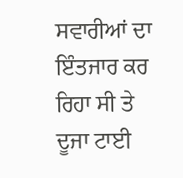ਸਵਾਰੀਆਂ ਦਾ ਇੰਤਜਾਰ ਕਰ ਰਿਹਾ ਸੀ ਤੇ ਦੂਜਾ ਟਾਈ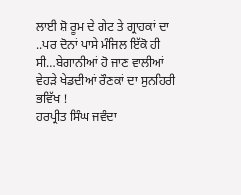ਲਾਈ ਸ਼ੋ ਰੂਮ ਦੇ ਗੇਟ ਤੇ ਗ੍ਰਾਹਕਾਂ ਦਾ ..ਪਰ ਦੋਨਾਂ ਪਾਸੇ ਮੰਜਿਲ ਇੱਕੋ ਹੀ ਸੀ…ਬੇਗਾਨੀਆਂ ਹੋ ਜਾਣ ਵਾਲੀਆਂ ਵੇਹੜੇ ਖੇਡਦੀਆਂ ਰੌਣਕਾਂ ਦਾ ਸੁਨਹਿਰੀ ਭਵਿੱਖ !
ਹਰਪ੍ਰੀਤ ਸਿੰਘ ਜਵੰਦਾ